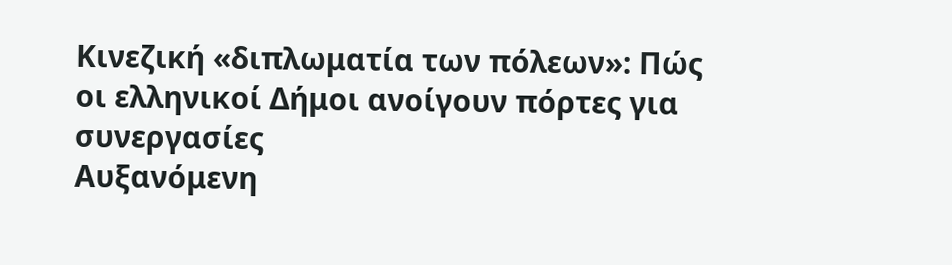Κινεζική «διπλωματία των πόλεων»: Πώς οι ελληνικοί Δήμοι ανοίγουν πόρτες για συνεργασίες
Αυξανόμενη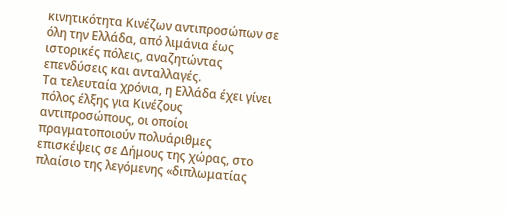κινητικότητα Κινέζων αντιπροσώπων σε όλη την Ελλάδα, από λιμάνια έως ιστορικές πόλεις, αναζητώντας επενδύσεις και ανταλλαγές.
Τα τελευταία χρόνια, η Ελλάδα έχει γίνει πόλος έλξης για Κινέζους αντιπροσώπους, οι οποίοι πραγματοποιούν πολυάριθμες επισκέψεις σε Δήμους της χώρας, στο πλαίσιο της λεγόμενης «διπλωματίας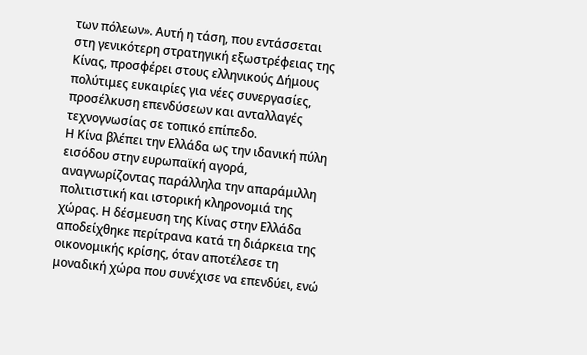των πόλεων». Αυτή η τάση, που εντάσσεται στη γενικότερη στρατηγική εξωστρέφειας της Κίνας, προσφέρει στους ελληνικούς Δήμους πολύτιμες ευκαιρίες για νέες συνεργασίες, προσέλκυση επενδύσεων και ανταλλαγές τεχνογνωσίας σε τοπικό επίπεδο.
Η Κίνα βλέπει την Ελλάδα ως την ιδανική πύλη εισόδου στην ευρωπαϊκή αγορά, αναγνωρίζοντας παράλληλα την απαράμιλλη πολιτιστική και ιστορική κληρονομιά της χώρας. Η δέσμευση της Κίνας στην Ελλάδα αποδείχθηκε περίτρανα κατά τη διάρκεια της οικονομικής κρίσης, όταν αποτέλεσε τη μοναδική χώρα που συνέχισε να επενδύει, ενώ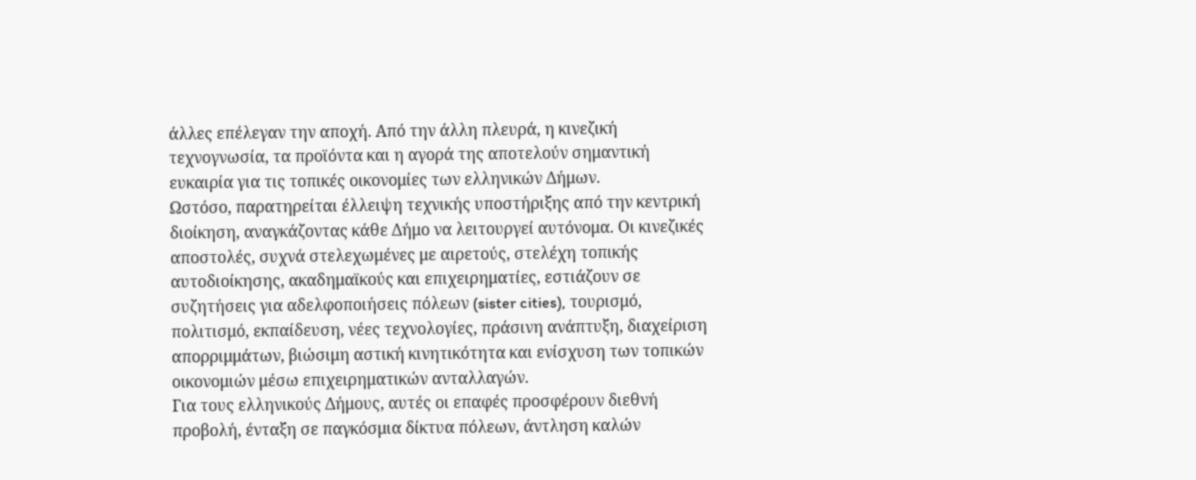άλλες επέλεγαν την αποχή. Από την άλλη πλευρά, η κινεζική τεχνογνωσία, τα προϊόντα και η αγορά της αποτελούν σημαντική ευκαιρία για τις τοπικές οικονομίες των ελληνικών Δήμων.
Ωστόσο, παρατηρείται έλλειψη τεχνικής υποστήριξης από την κεντρική διοίκηση, αναγκάζοντας κάθε Δήμο να λειτουργεί αυτόνομα. Οι κινεζικές αποστολές, συχνά στελεχωμένες με αιρετούς, στελέχη τοπικής αυτοδιοίκησης, ακαδημαϊκούς και επιχειρηματίες, εστιάζουν σε συζητήσεις για αδελφοποιήσεις πόλεων (sister cities), τουρισμό, πολιτισμό, εκπαίδευση, νέες τεχνολογίες, πράσινη ανάπτυξη, διαχείριση απορριμμάτων, βιώσιμη αστική κινητικότητα και ενίσχυση των τοπικών οικονομιών μέσω επιχειρηματικών ανταλλαγών.
Για τους ελληνικούς Δήμους, αυτές οι επαφές προσφέρουν διεθνή προβολή, ένταξη σε παγκόσμια δίκτυα πόλεων, άντληση καλών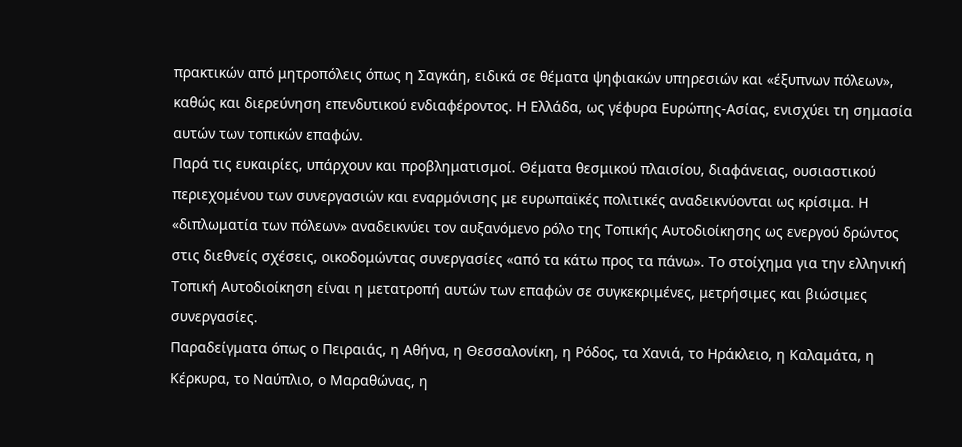πρακτικών από μητροπόλεις όπως η Σαγκάη, ειδικά σε θέματα ψηφιακών υπηρεσιών και «έξυπνων πόλεων», καθώς και διερεύνηση επενδυτικού ενδιαφέροντος. Η Ελλάδα, ως γέφυρα Ευρώπης-Ασίας, ενισχύει τη σημασία αυτών των τοπικών επαφών.
Παρά τις ευκαιρίες, υπάρχουν και προβληματισμοί. Θέματα θεσμικού πλαισίου, διαφάνειας, ουσιαστικού περιεχομένου των συνεργασιών και εναρμόνισης με ευρωπαϊκές πολιτικές αναδεικνύονται ως κρίσιμα. Η «διπλωματία των πόλεων» αναδεικνύει τον αυξανόμενο ρόλο της Τοπικής Αυτοδιοίκησης ως ενεργού δρώντος στις διεθνείς σχέσεις, οικοδομώντας συνεργασίες «από τα κάτω προς τα πάνω». Το στοίχημα για την ελληνική Τοπική Αυτοδιοίκηση είναι η μετατροπή αυτών των επαφών σε συγκεκριμένες, μετρήσιμες και βιώσιμες συνεργασίες.
Παραδείγματα όπως ο Πειραιάς, η Αθήνα, η Θεσσαλονίκη, η Ρόδος, τα Χανιά, το Ηράκλειο, η Καλαμάτα, η Κέρκυρα, το Ναύπλιο, ο Μαραθώνας, η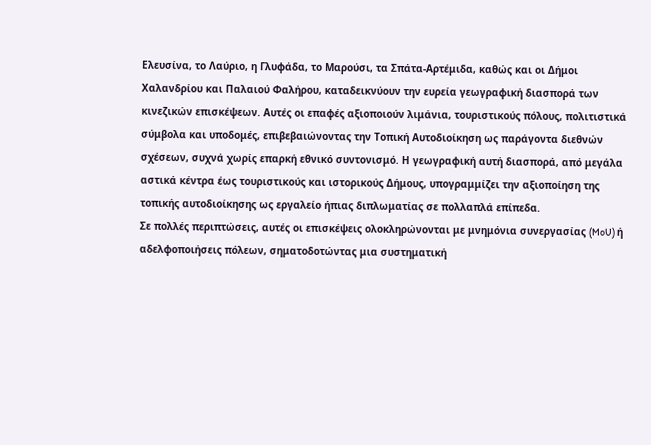Ελευσίνα, το Λαύριο, η Γλυφάδα, το Μαρούσι, τα Σπάτα-Αρτέμιδα, καθώς και οι Δήμοι Χαλανδρίου και Παλαιού Φαλήρου, καταδεικνύουν την ευρεία γεωγραφική διασπορά των κινεζικών επισκέψεων. Αυτές οι επαφές αξιοποιούν λιμάνια, τουριστικούς πόλους, πολιτιστικά σύμβολα και υποδομές, επιβεβαιώνοντας την Τοπική Αυτοδιοίκηση ως παράγοντα διεθνών σχέσεων, συχνά χωρίς επαρκή εθνικό συντονισμό. Η γεωγραφική αυτή διασπορά, από μεγάλα αστικά κέντρα έως τουριστικούς και ιστορικούς Δήμους, υπογραμμίζει την αξιοποίηση της τοπικής αυτοδιοίκησης ως εργαλείο ήπιας διπλωματίας σε πολλαπλά επίπεδα.
Σε πολλές περιπτώσεις, αυτές οι επισκέψεις ολοκληρώνονται με μνημόνια συνεργασίας (MoU) ή αδελφοποιήσεις πόλεων, σηματοδοτώντας μια συστηματική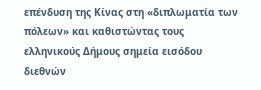επένδυση της Κίνας στη «διπλωματία των πόλεων» και καθιστώντας τους ελληνικούς Δήμους σημεία εισόδου διεθνών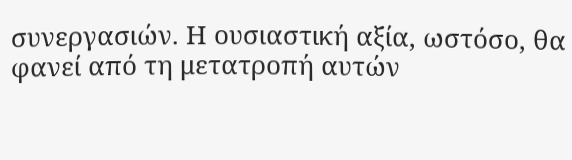συνεργασιών. Η ουσιαστική αξία, ωστόσο, θα φανεί από τη μετατροπή αυτών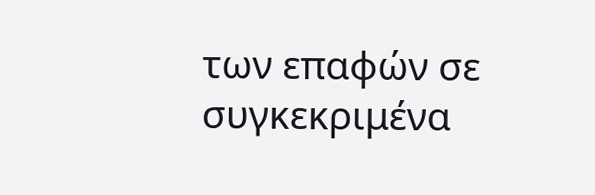των επαφών σε συγκεκριμένα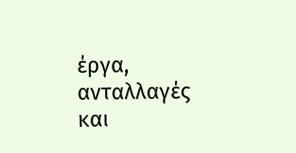έργα, ανταλλαγές και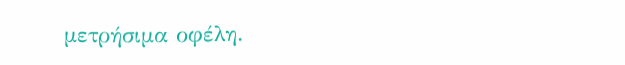μετρήσιμα οφέλη.